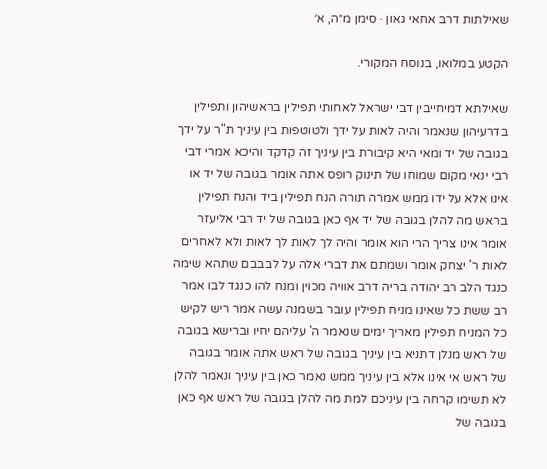שאילתות דרב אחאי גאון · סימן מ״ה, א׳

הקטע במלואו, בנוסח המקורי.

שאילתא דמיחייבין דבי ישראל לאחותי תפילין בראשיהון ותפילין בדרעיהון שנאמר והיה לאות על ידך ולטוטפות בין עיניך ת"ר על ידך בגובה של יד ומאי היא קיבורת בין עיניך זה קדקד והיכא אמרי דבי רבי ינאי מקום שמוחו של תינוק רופס אתה אומר בגובה של יד או אינו אלא על ידו ממש אמרה תורה הנח תפילין ביד והנח תפילין בראש מה להלן בגובה של יד אף כאן בגובה של יד רבי אליעזר אומר אינו צריך הרי הוא אומר והיה לך לאות לך לאות ולא לאחרים לאות ר' יצחק אומר ושמתם את דברי אלה על לבבבם שתהא שימה כנגד הלב רב יהודה בריה דרב אוויה מכוין ומנח להו כנגד לבו אמר רב ששת כל שאינו מניח תפילין עובר בשמנה עשה אמר ריש לקיש כל המניח תפילין מאריך ימים שנאמר ה' עליהם יחיו וברישא בגובה של ראש מנלן דתניא בין עיניך בגובה של ראש אתה אומר בגובה של ראש אי אינו אלא בין עיניך ממש נאמר כאן בין עיניך ונאמר להלן לא תשימו קרחה בין עיניכם למת מה להלן בגובה של ראש אף כאן בגובה של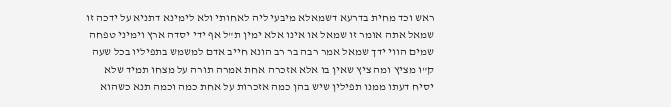ראש וכד מחית בדרעא דשמאלא מיבעי ליה לאחותי ולא לימינא דתניא על ידכה זו שמאל אתה אומר זו שמאל או אינו אלא ימין ת"ל אף ידי יסדה ארץ וימיני טפחה שמים הווי ידך שמאל אמר רבה בר רב הונא חייב אדם למשמש בתפיליו בכל שעה ק"ו מציץ ומה ציץ שאין בו אלא אזכרה אחת אמרה תורה על מצחו תמיד שלא יסיח דעתו ממנו תפילין שיש בהן כמה אזכרות על אחת כמה וכמה תנא כשהוא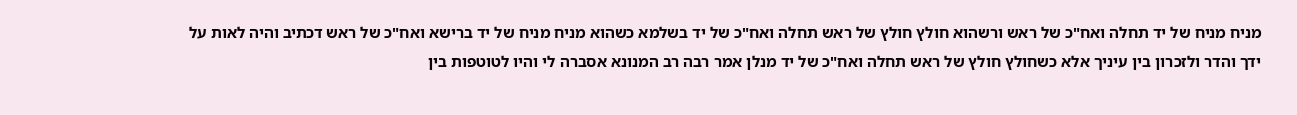מניח מניח של יד תחלה ואח"כ של ראש ורשהוא חולץ חולץ של ראש תחלה ואח"כ של יד בשלמא כשהוא מניח מניח של יד ברישא ואח"כ של ראש דכתיב והיה לאות על ידך והדר ולזכרון בין עיניך אלא כשחולץ חולץ של ראש תחלה ואח"כ של יד מנלן אמר רבה רב המנונא אסברה לי והיו לטוטפות בין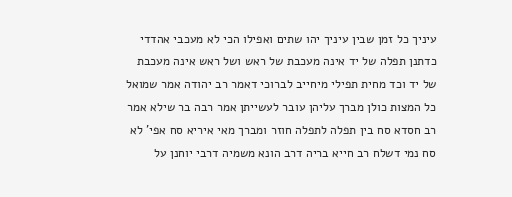עיניך כל זמן שבין עיניך יהו שתים ואפילו הכי לא מעכבי אהדדי כדתנן תפלה של יד אינה מעכבת של ראש ושל ראש אינה מעכבת של יד וכד מחית תפילי מיחייב לברוכי דאמר רב יהודה אמר שמואל כל המצות כולן מברך עליהן עובר לעשייתן אמר רבה בר שילא אמר רב חסדא סח בין תפלה לתפלה חוזר ומברך מאי איריא סח אפי' לא סח נמי דשלח רב חייא בריה דרב הונא משמיה דרבי יוחנן על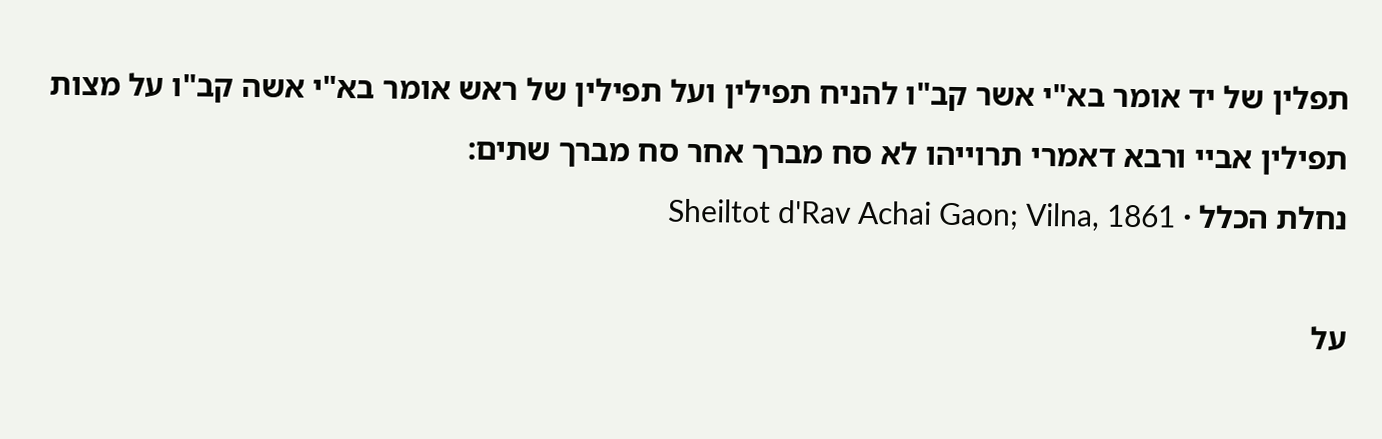תפלין של יד אומר בא"י אשר קב"ו להניח תפילין ועל תפילין של ראש אומר בא"י אשה קב"ו על מצות תפילין אביי ורבא דאמרי תרוייהו לא סח מברך אחר סח מברך שתים:
נחלת הכלל · Sheiltot d'Rav Achai Gaon; Vilna, 1861

על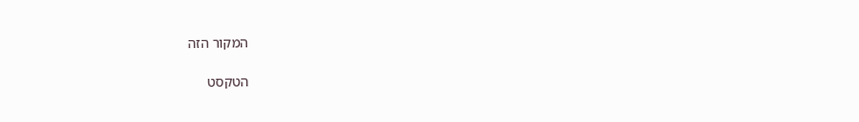המקור הזה

הטקסט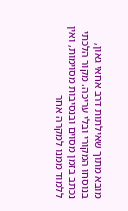מובא מתוך שאילתות דרב אחאי גאון, בנוסחו המקורי ובלי עריכה. מקור הלכתי נכתב בזמן מסוים ובנסיבות מסוימות, ואין ללמוד ממנו למקרה אחר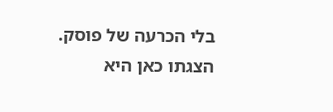בלי הכרעה של פוסק. הצגתו כאן היא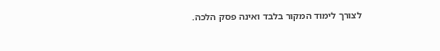לצורך לימוד המקור בלבד ואינה פסק הלכה.